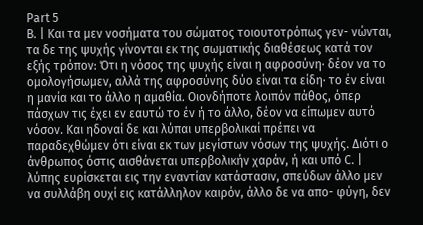Part 5
Β. | Και τα μεν νοσήματα του σώματος τοιουτοτρόπως γεν- νώνται, τα δε της ψυχής γίνονται εκ της σωματικής διαθέσεως κατά τον εξής τρόπον: Ότι η νόσος της ψυχής είναι η αφροσύνη· δέον να το ομολογήσωμεν, αλλά της αφροσύνης δύο είναι τα είδη· το έν είναι η μανία και το άλλο η αμαθία. Οιονδήποτε λοιπόν πάθος, όπερ πάσχων τις έχει εν εαυτώ το έν ή το άλλο, δέον να είπωμεν αυτό νόσον. Και ηδοναί δε και λύπαι υπερβολικαί πρέπει να παραδεχθώμεν ότι είναι εκ των μεγίστων νόσων της ψυχής. Διότι ο άνθρωπος όστις αισθάνεται υπερβολικήν χαράν, ή και υπό C. | λύπης ευρίσκεται εις την εναντίαν κατάστασιν, σπεύδων άλλο μεν να συλλάβη ουχί εις κατάλληλον καιρόν, άλλο δε να απο- φύγη, δεν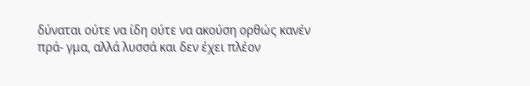δύναται ούτε να ίδη ούτε να ακούση ορθώς κανέν πρά- γμα, αλλά λυσσά και δεν έχει πλέον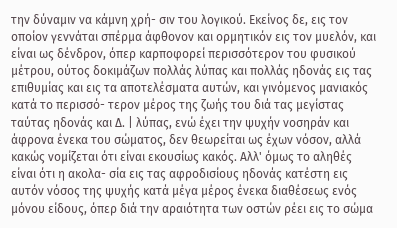την δύναμιν να κάμνη χρή- σιν του λογικού. Εκείνος δε, εις τον οποίον γεννάται σπέρμα άφθονον και ορμητικόν εις τον μυελόν, και είναι ως δένδρον, όπερ καρποφορεί περισσότερον του φυσικού μέτρου, ούτος δοκιμάζων πολλάς λύπας και πολλάς ηδονάς εις τας επιθυμίας και εις τα αποτελέσματα αυτών, και γινόμενος μανιακός κατά το περισσό- τερον μέρος της ζωής του διά τας μεγίστας ταύτας ηδονάς και Δ. | λύπας, ενώ έχει την ψυχήν νοσηράν και άφρονα ένεκα του σώματος, δεν θεωρείται ως έχων νόσον, αλλά κακώς νομίζεται ότι είναι εκουσίως κακός. Αλλ' όμως το αληθές είναι ότι η ακολα- σία εις τας αφροδισίους ηδονάς κατέστη εις αυτόν νόσος της ψυχής κατά μέγα μέρος ένεκα διαθέσεως ενός μόνου είδους, όπερ διά την αραιότητα των οστών ρέει εις το σώμα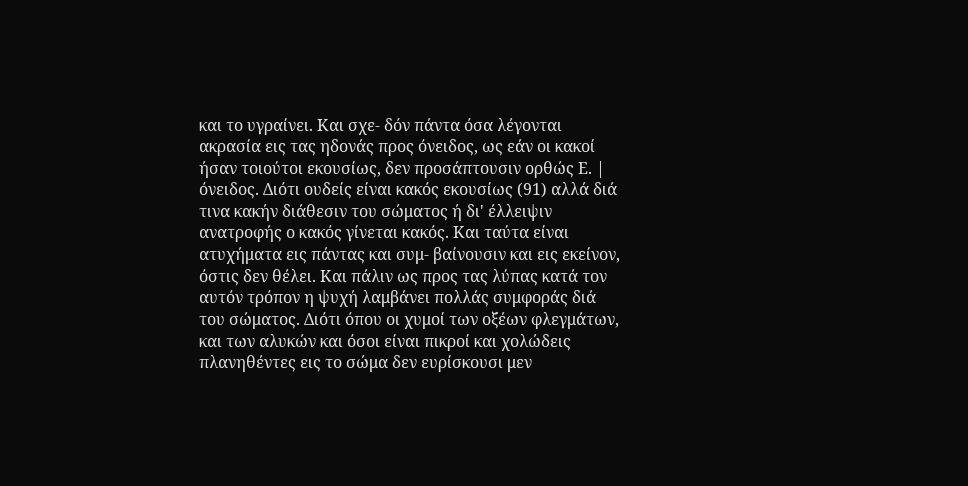και το υγραίνει. Και σχε- δόν πάντα όσα λέγονται ακρασία εις τας ηδονάς προς όνειδος, ως εάν οι κακοί ήσαν τοιούτοι εκουσίως, δεν προσάπτουσιν ορθώς Ε. | όνειδος. Διότι ουδείς είναι κακός εκουσίως (91) αλλά διά τινα κακήν διάθεσιν του σώματος ή δι' έλλειψιν ανατροφής ο κακός γίνεται κακός. Και ταύτα είναι ατυχήματα εις πάντας και συμ- βαίνουσιν και εις εκείνον, όστις δεν θέλει. Και πάλιν ως προς τας λύπας κατά τον αυτόν τρόπον η ψυχή λαμβάνει πολλάς συμφοράς διά του σώματος. Διότι όπου οι χυμοί των οξέων φλεγμάτων, και των αλυκών και όσοι είναι πικροί και χολώδεις πλανηθέντες εις το σώμα δεν ευρίσκουσι μεν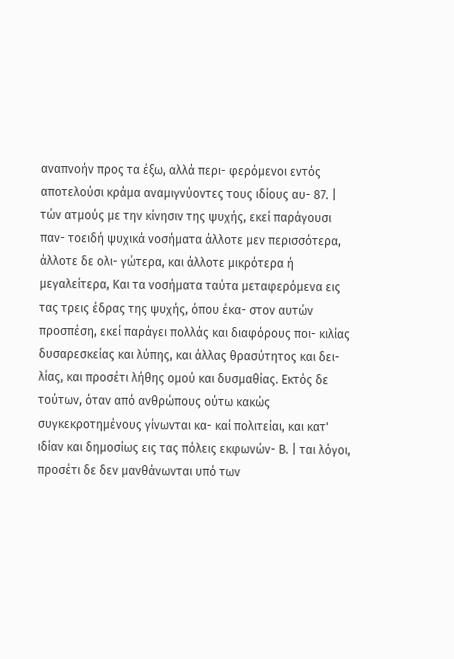αναπνοήν προς τα έξω, αλλά περι- φερόμενοι εντός αποτελούσι κράμα αναμιγνύοντες τους ιδίους αυ- 87. | τών ατμούς με την κίνησιν της ψυχής, εκεί παράγουσι παν- τοειδή ψυχικά νοσήματα άλλοτε μεν περισσότερα, άλλοτε δε ολι- γώτερα, και άλλοτε μικρότερα ή μεγαλείτερα, Και τα νοσήματα ταύτα μεταφερόμενα εις τας τρεις έδρας της ψυχής, όπου έκα- στον αυτών προσπέση, εκεί παράγει πολλάς και διαφόρους ποι- κιλίας δυσαρεσκείας και λύπης, και άλλας θρασύτητος και δει- λίας, και προσέτι λήθης ομού και δυσμαθίας. Εκτός δε τούτων, όταν από ανθρώπους ούτω κακώς συγκεκροτημένους γίνωνται κα- καί πολιτείαι, και κατ' ιδίαν και δημοσίως εις τας πόλεις εκφωνών- Β. | ται λόγοι, προσέτι δε δεν μανθάνωνται υπό των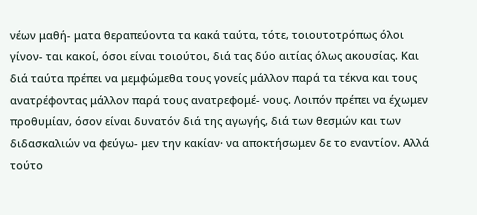νέων μαθή- ματα θεραπεύοντα τα κακά ταύτα, τότε, τοιουτοτρόπως όλοι γίνον- ται κακοί, όσοι είναι τοιούτοι, διά τας δύο αιτίας όλως ακουσίας. Και διά ταύτα πρέπει να μεμφώμεθα τους γονείς μάλλον παρά τα τέκνα και τους ανατρέφοντας μάλλον παρά τους ανατρεφομέ- νους. Λοιπόν πρέπει να έχωμεν προθυμίαν, όσον είναι δυνατόν διά της αγωγής, διά των θεσμών και των διδασκαλιών να φεύγω- μεν την κακίαν· να αποκτήσωμεν δε το εναντίον. Αλλά τούτο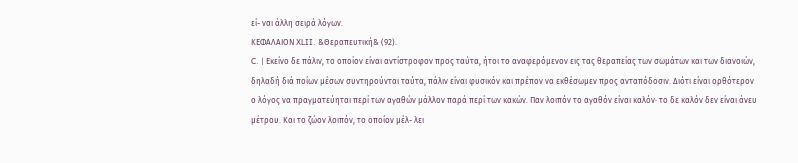εί- ναι άλλη σειρά λόγων.
ΚΕΦΑΛΑΙΟΝ XLII. &Θεραπευτική& (92).
C. | Εκείνο δε πάλιν, το οποίον είναι αντίστροφον προς ταύτα, ήτοι το αναφερόμενον εις τας θεραπείας των σωμάτων και των διανοιών, δηλαδή διά ποίων μέσων συντηρούνται ταύτα, πάλιν είναι φυσικόν και πρέπον να εκθέσωμεν προς ανταπόδοσιν. Διότι είναι ορθότερον ο λόγος να πραγματεύηται περί των αγαθών μάλλον παρά περί των κακών. Παν λοιπόν το αγαθόν είναι καλόν· το δε καλόν δεν είναι άνευ μέτρου. Και το ζώον λοιπόν, το οποίον μέλ- λει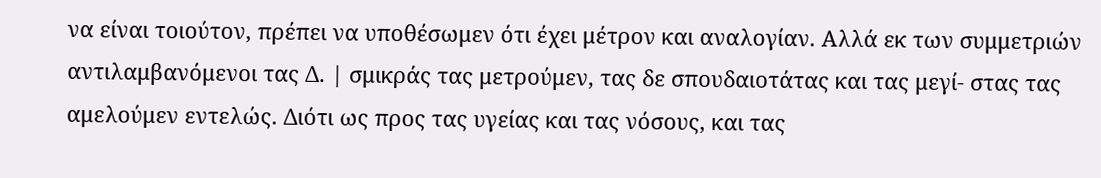να είναι τοιούτον, πρέπει να υποθέσωμεν ότι έχει μέτρον και αναλογίαν. Αλλά εκ των συμμετριών αντιλαμβανόμενοι τας Δ. | σμικράς τας μετρούμεν, τας δε σπουδαιοτάτας και τας μεγί- στας τας αμελούμεν εντελώς. Διότι ως προς τας υγείας και τας νόσους, και τας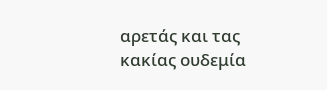αρετάς και τας κακίας ουδεμία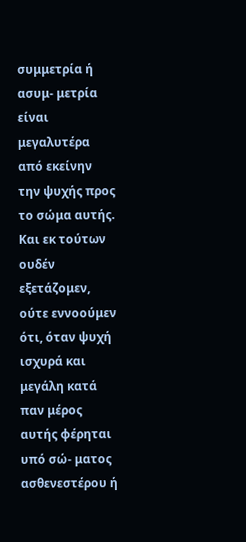συμμετρία ή ασυμ- μετρία είναι μεγαλυτέρα από εκείνην την ψυχής προς το σώμα αυτής. Και εκ τούτων ουδέν εξετάζομεν, ούτε εννοούμεν ότι, όταν ψυχή ισχυρά και μεγάλη κατά παν μέρος αυτής φέρηται υπό σώ- ματος ασθενεστέρου ή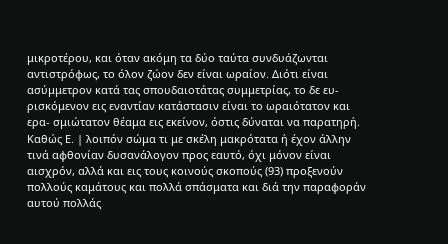μικροτέρου, και όταν ακόμη τα δύο ταύτα συνδυάζωνται αντιστρόφως, το όλον ζώον δεν είναι ωραίον. Διότι είναι ασύμμετρον κατά τας σπουδαιοτάτας συμμετρίας, το δε ευ- ρισκόμενον εις εναντίαν κατάστασιν είναι το ωραιότατον και ερα- σμιώτατον θέαμα εις εκείνον, όστις δύναται να παρατηρή. Καθώς Ε. | λοιπόν σώμα τι με σκέλη μακρότατα ή έχον άλλην τινά αφθονίαν δυσανάλογον προς εαυτό, όχι μόνον είναι αισχρόν, αλλά και εις τους κοινούς σκοπούς (93) προξενούν πολλούς καμάτους και πολλά σπάσματα και διά την παραφοράν αυτού πολλάς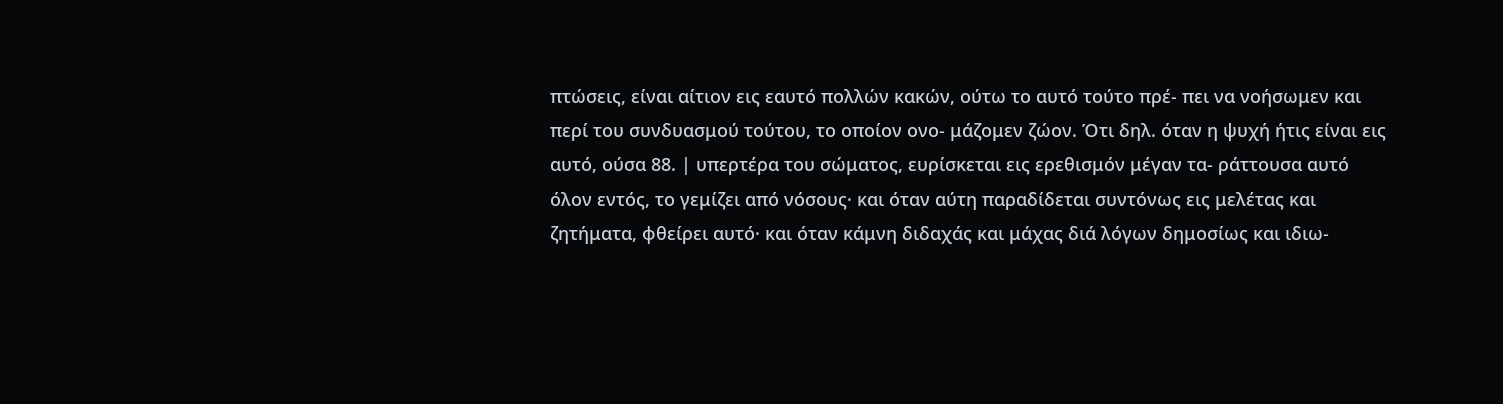πτώσεις, είναι αίτιον εις εαυτό πολλών κακών, ούτω το αυτό τούτο πρέ- πει να νοήσωμεν και περί του συνδυασμού τούτου, το οποίον ονο- μάζομεν ζώον. Ότι δηλ. όταν η ψυχή ήτις είναι εις αυτό, ούσα 88. | υπερτέρα του σώματος, ευρίσκεται εις ερεθισμόν μέγαν τα- ράττουσα αυτό όλον εντός, το γεμίζει από νόσους· και όταν αύτη παραδίδεται συντόνως εις μελέτας και ζητήματα, φθείρει αυτό· και όταν κάμνη διδαχάς και μάχας διά λόγων δημοσίως και ιδιω-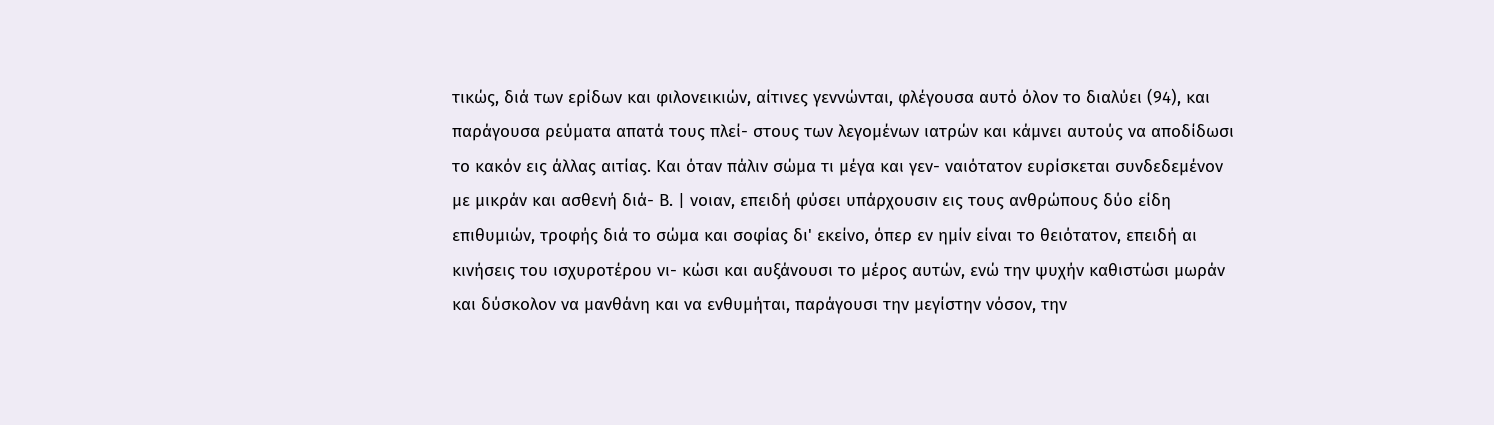τικώς, διά των ερίδων και φιλονεικιών, αίτινες γεννώνται, φλέγουσα αυτό όλον το διαλύει (94), και παράγουσα ρεύματα απατά τους πλεί- στους των λεγομένων ιατρών και κάμνει αυτούς να αποδίδωσι το κακόν εις άλλας αιτίας. Και όταν πάλιν σώμα τι μέγα και γεν- ναιότατον ευρίσκεται συνδεδεμένον με μικράν και ασθενή διά- Β. | νοιαν, επειδή φύσει υπάρχουσιν εις τους ανθρώπους δύο είδη επιθυμιών, τροφής διά το σώμα και σοφίας δι' εκείνο, όπερ εν ημίν είναι το θειότατον, επειδή αι κινήσεις του ισχυροτέρου νι- κώσι και αυξάνουσι το μέρος αυτών, ενώ την ψυχήν καθιστώσι μωράν και δύσκολον να μανθάνη και να ενθυμήται, παράγουσι την μεγίστην νόσον, την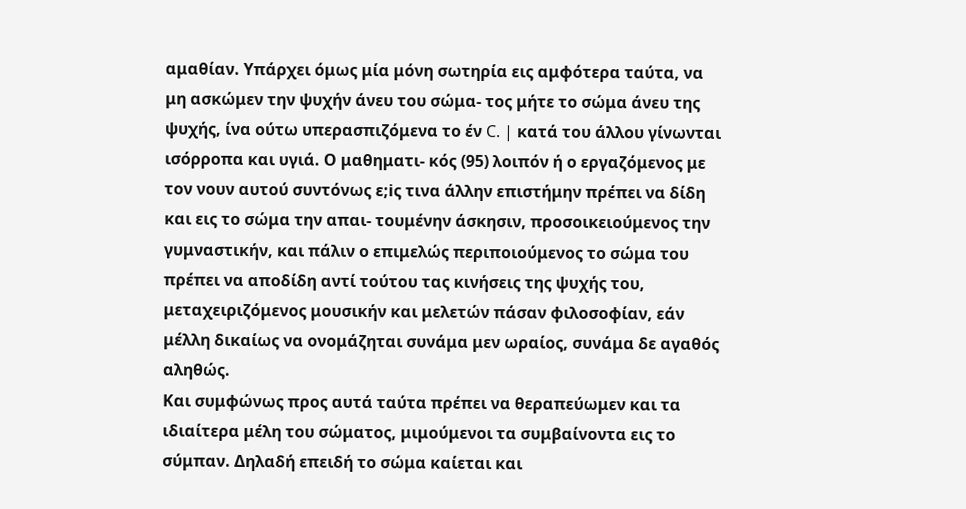αμαθίαν. Υπάρχει όμως μία μόνη σωτηρία εις αμφότερα ταύτα, να μη ασκώμεν την ψυχήν άνευ του σώμα- τος μήτε το σώμα άνευ της ψυχής, ίνα ούτω υπερασπιζόμενα το έν C. | κατά του άλλου γίνωνται ισόρροπα και υγιά. Ο μαθηματι- κός (95) λοιπόν ή ο εργαζόμενος με τον νουν αυτού συντόνως ε;iς τινα άλλην επιστήμην πρέπει να δίδη και εις το σώμα την απαι- τουμένην άσκησιν, προσοικειούμενος την γυμναστικήν, και πάλιν ο επιμελώς περιποιούμενος το σώμα του πρέπει να αποδίδη αντί τούτου τας κινήσεις της ψυχής του, μεταχειριζόμενος μουσικήν και μελετών πάσαν φιλοσοφίαν, εάν μέλλη δικαίως να ονομάζηται συνάμα μεν ωραίος, συνάμα δε αγαθός αληθώς.
Και συμφώνως προς αυτά ταύτα πρέπει να θεραπεύωμεν και τα ιδιαίτερα μέλη του σώματος, μιμούμενοι τα συμβαίνοντα εις το σύμπαν. Δηλαδή επειδή το σώμα καίεται και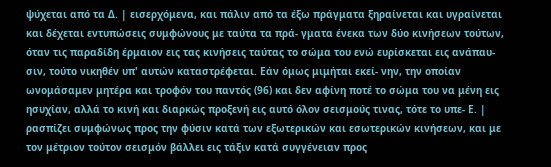ψύχεται από τα Δ. | εισερχόμενα, και πάλιν από τα έξω πράγματα ξηραίνεται και υγραίνεται και δέχεται εντυπώσεις συμφώνους με ταύτα τα πρά- γματα ένεκα των δύο κινήσεων τούτων, όταν τις παραδίδη έρμαιον εις τας κινήσεις ταύτας το σώμα του ενώ ευρίσκεται εις ανάπαυ- σιν, τούτο νικηθέν υπ' αυτών καταστρέφεται. Εάν όμως μιμήται εκεί- νην, την οποίαν ωνομάσαμεν μητέρα και τροφόν του παντός (96) και δεν αφίνη ποτέ το σώμα του να μένη εις ησυχίαν, αλλά το κινή και διαρκώς προξενή εις αυτό όλον σεισμούς τινας, τότε το υπε- Ε. | ρασπίζει συμφώνως προς την φύσιν κατά των εξωτερικών και εσωτερικών κινήσεων, και με τον μέτριον τούτον σεισμόν βάλλει εις τάξιν κατά συγγένειαν προς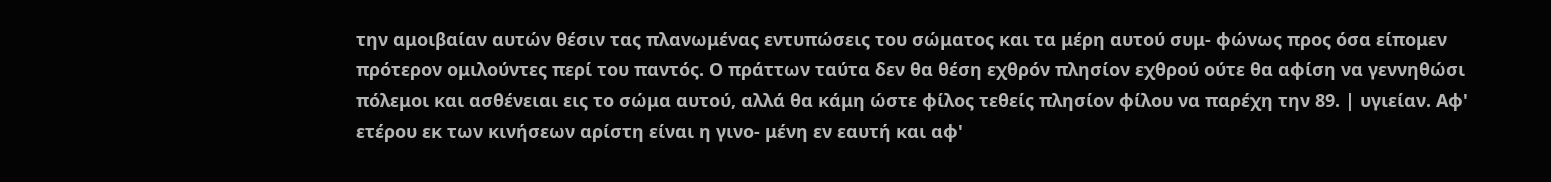την αμοιβαίαν αυτών θέσιν τας πλανωμένας εντυπώσεις του σώματος και τα μέρη αυτού συμ- φώνως προς όσα είπομεν πρότερον ομιλούντες περί του παντός. Ο πράττων ταύτα δεν θα θέση εχθρόν πλησίον εχθρού ούτε θα αφίση να γεννηθώσι πόλεμοι και ασθένειαι εις το σώμα αυτού, αλλά θα κάμη ώστε φίλος τεθείς πλησίον φίλου να παρέχη την 89. | υγιείαν. Αφ' ετέρου εκ των κινήσεων αρίστη είναι η γινο- μένη εν εαυτή και αφ'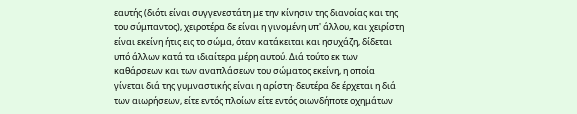εαυτής (διότι είναι συγγενεστάτη με την κίνησιν της διανοίας και της του σύμπαντος), χειροτέρα δε είναι η γινομένη υπ' άλλου, και χειρίστη είναι εκείνη ήτις εις το σώμα, όταν κατάκειται και ησυχάζη, δίδεται υπό άλλων κατά τα ιδιαίτερα μέρη αυτού. Διά τούτο εκ των καθάρσεων και των αναπλάσεων του σώματος εκείνη, η οποία γίνεται διά της γυμναστικής είναι η αρίστη· δευτέρα δε έρχεται η διά των αιωρήσεων, είτε εντός πλοίων είτε εντός οιωνδήποτε οχημάτων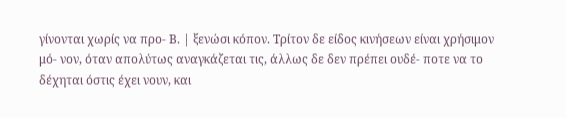γίνονται χωρίς να προ- Β. | ξενώσι κόπον. Τρίτον δε είδος κινήσεων είναι χρήσιμον μό- νον, όταν απολύτως αναγκάζεται τις, άλλως δε δεν πρέπει ουδέ- ποτε να το δέχηται όστις έχει νουν, και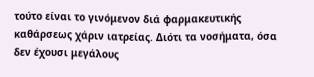τούτο είναι το γινόμενον διά φαρμακευτικής καθάρσεως χάριν ιατρείας. Διότι τα νοσήματα, όσα δεν έχουσι μεγάλους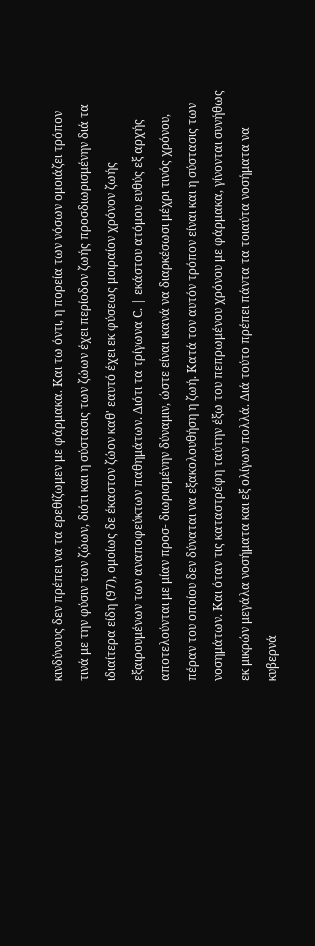κινδύνους δεν πρέπει να τα ερεθίζωμεν με φάρμακα. Και τω όντι, η πορεία των νόσων ομοιάζει τρόπον τινά με την φύσιν των ζώων, διότι και η σύστασις των ζώων έχει περίοδον ζωής προσδιωρισμένην διά τα ιδιαίτερα είδη (97), ομοίως δε έκαστον ζώον καθ' εαυτό έχει εκ φύσεως μοιραίον χρόνον ζωής εξαιρουμένων των αναποφεύκτων παθημάτων. Διότι τα τρίγωνα C. | εκάστου ατόμου ευθύς εξ αρχής αποτελούνται με μίαν προσ- διωρισμένην δύναμιν, ώστε είναι ικανά να διαρκέσωσι μέχρι τινός χρόνου, πέραν του οποίου δεν δύναται να εξακολουθήση η ζωή. Κατά τον αυτόν τρόπον είναι και η σύστασις των νοσημάτων. Και όταν τις καταστρέφη ταύτην έξω του πεπρωμένου χρόνου με φάρμακα, γίνονται συνήθως εκ μικρών μεγάλα νοσήματα και εξ ολίγων πολλά. Διά τούτο πρέπει πάντα τα τοιαύτα νοσήματα να κυβερνά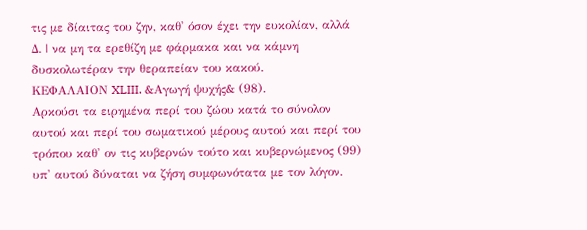τις με δίαιτας του ζην, καθ' όσον έχει την ευκολίαν, αλλά Δ. | να μη τα ερεθίζη με φάρμακα και να κάμνη δυσκολωτέραν την θεραπείαν του κακού.
ΚΕΦΑΛΑΙΟΝ XLIII. &Αγωγή ψυχής& (98).
Αρκούσι τα ειρημένα περί του ζώου κατά το σύνολον αυτού και περί του σωματικού μέρους αυτού και περί του τρόπου καθ' ον τις κυβερνών τούτο και κυβερνώμενος (99) υπ' αυτού δύναται να ζήση συμφωνότατα με τον λόγον.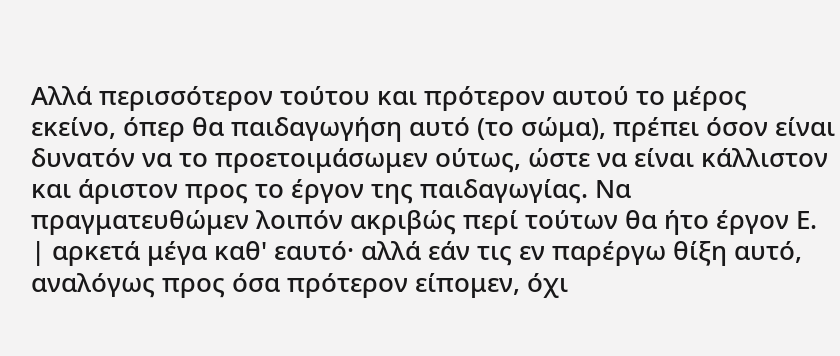Αλλά περισσότερον τούτου και πρότερον αυτού το μέρος εκείνο, όπερ θα παιδαγωγήση αυτό (το σώμα), πρέπει όσον είναι δυνατόν να το προετοιμάσωμεν ούτως, ώστε να είναι κάλλιστον και άριστον προς το έργον της παιδαγωγίας. Να πραγματευθώμεν λοιπόν ακριβώς περί τούτων θα ήτο έργον Ε. | αρκετά μέγα καθ' εαυτό· αλλά εάν τις εν παρέργω θίξη αυτό, αναλόγως προς όσα πρότερον είπομεν, όχι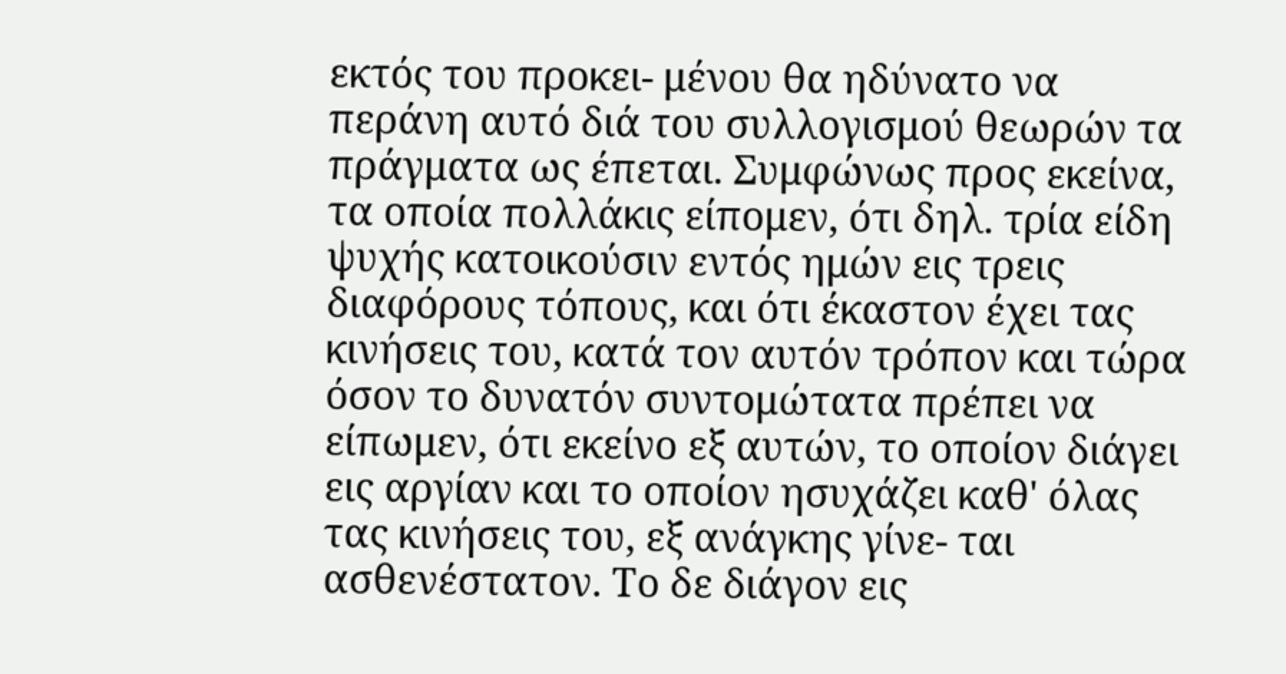εκτός του προκει- μένου θα ηδύνατο να περάνη αυτό διά του συλλογισμού θεωρών τα πράγματα ως έπεται. Συμφώνως προς εκείνα, τα οποία πολλάκις είπομεν, ότι δηλ. τρία είδη ψυχής κατοικούσιν εντός ημών εις τρεις διαφόρους τόπους, και ότι έκαστον έχει τας κινήσεις του, κατά τον αυτόν τρόπον και τώρα όσον το δυνατόν συντομώτατα πρέπει να είπωμεν, ότι εκείνο εξ αυτών, το οποίον διάγει εις αργίαν και το οποίον ησυχάζει καθ' όλας τας κινήσεις του, εξ ανάγκης γίνε- ται ασθενέστατον. Το δε διάγον εις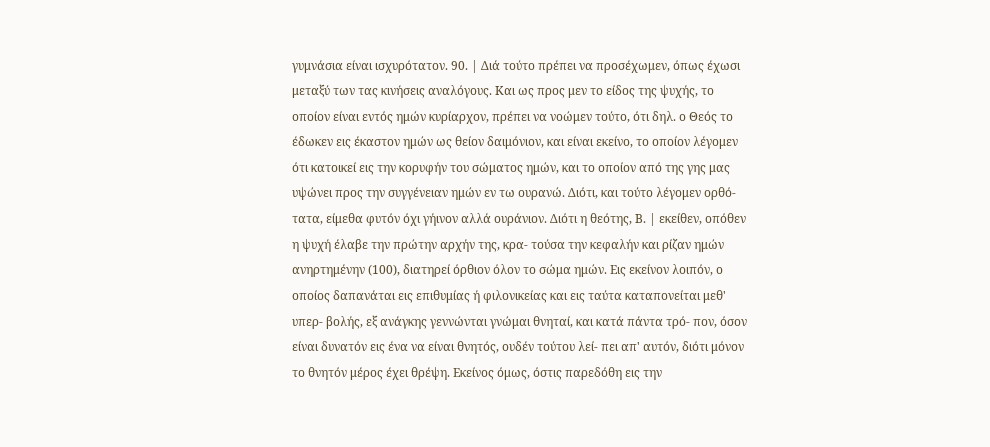γυμνάσια είναι ισχυρότατον. 90. | Διά τούτο πρέπει να προσέχωμεν, όπως έχωσι μεταξύ των τας κινήσεις αναλόγους. Και ως προς μεν το είδος της ψυχής, το οποίον είναι εντός ημών κυρίαρχον, πρέπει να νοώμεν τούτο, ότι δηλ. ο Θεός το έδωκεν εις έκαστον ημών ως θείον δαιμόνιον, και είναι εκείνο, το οποίον λέγομεν ότι κατοικεί εις την κορυφήν του σώματος ημών, και το οποίον από της γης μας υψώνει προς την συγγένειαν ημών εν τω ουρανώ. Διότι, και τούτο λέγομεν ορθό- τατα, είμεθα φυτόν όχι γήινον αλλά ουράνιον. Διότι η θεότης, Β. | εκείθεν, οπόθεν η ψυχή έλαβε την πρώτην αρχήν της, κρα- τούσα την κεφαλήν και ρίζαν ημών ανηρτημένην (100), διατηρεί όρθιον όλον το σώμα ημών. Εις εκείνον λοιπόν, ο οποίος δαπανάται εις επιθυμίας ή φιλονικείας και εις ταύτα καταπονείται μεθ' υπερ- βολής, εξ ανάγκης γεννώνται γνώμαι θνηταί, και κατά πάντα τρό- πον, όσον είναι δυνατόν εις ένα να είναι θνητός, ουδέν τούτου λεί- πει απ' αυτόν, διότι μόνον το θνητόν μέρος έχει θρέψη. Εκείνος όμως, όστις παρεδόθη εις την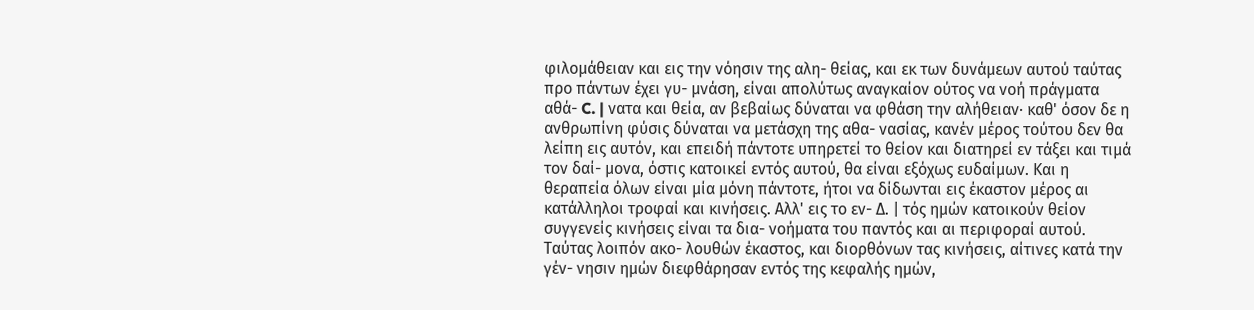φιλομάθειαν και εις την νόησιν της αλη- θείας, και εκ των δυνάμεων αυτού ταύτας προ πάντων έχει γυ- μνάση, είναι απολύτως αναγκαίον ούτος να νοή πράγματα αθά- C. | νατα και θεία, αν βεβαίως δύναται να φθάση την αλήθειαν· καθ' όσον δε η ανθρωπίνη φύσις δύναται να μετάσχη της αθα- νασίας, κανέν μέρος τούτου δεν θα λείπη εις αυτόν, και επειδή πάντοτε υπηρετεί το θείον και διατηρεί εν τάξει και τιμά τον δαί- μονα, όστις κατοικεί εντός αυτού, θα είναι εξόχως ευδαίμων. Και η θεραπεία όλων είναι μία μόνη πάντοτε, ήτοι να δίδωνται εις έκαστον μέρος αι κατάλληλοι τροφαί και κινήσεις. Αλλ' εις το εν- Δ. | τός ημών κατοικούν θείον συγγενείς κινήσεις είναι τα δια- νοήματα του παντός και αι περιφοραί αυτού. Ταύτας λοιπόν ακο- λουθών έκαστος, και διορθόνων τας κινήσεις, αίτινες κατά την γέν- νησιν ημών διεφθάρησαν εντός της κεφαλής ημών,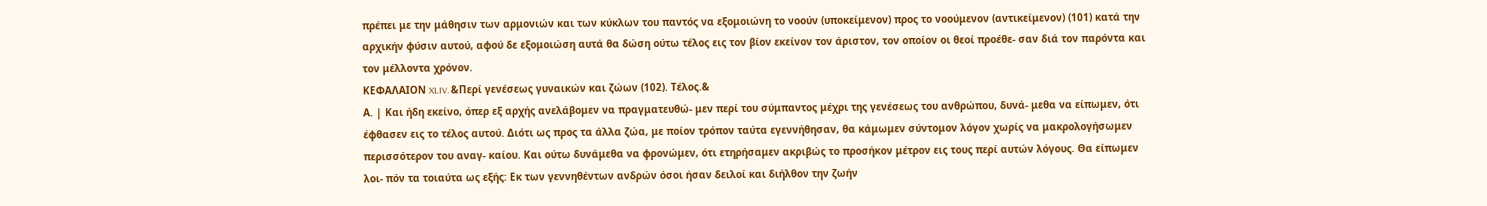πρέπει με την μάθησιν των αρμονιών και των κύκλων του παντός να εξομοιώνη το νοούν (υποκείμενον) προς το νοούμενον (αντικείμενον) (101) κατά την αρχικήν φύσιν αυτού, αφού δε εξομοιώση αυτά θα δώση ούτω τέλος εις τον βίον εκείνον τον άριστον, τον οποίον οι θεοί προέθε- σαν διά τον παρόντα και τον μέλλοντα χρόνον.
ΚΕΦΑΛΑΙΟΝ XLIV. &Περί γενέσεως γυναικών και ζώων (102). Τέλος.&
Α. | Και ήδη εκείνο, όπερ εξ αρχής ανελάβομεν να πραγματευθώ- μεν περί του σύμπαντος μέχρι της γενέσεως του ανθρώπου, δυνά- μεθα να είπωμεν, ότι έφθασεν εις το τέλος αυτού. Διότι ως προς τα άλλα ζώα, με ποίον τρόπον ταύτα εγεννήθησαν, θα κάμωμεν σύντομον λόγον χωρίς να μακρολογήσωμεν περισσότερον του αναγ- καίου. Και ούτω δυνάμεθα να φρονώμεν, ότι ετηρήσαμεν ακριβώς το προσήκον μέτρον εις τους περί αυτών λόγους. Θα είπωμεν λοι- πόν τα τοιαύτα ως εξής: Εκ των γεννηθέντων ανδρών όσοι ήσαν δειλοί και διήλθον την ζωήν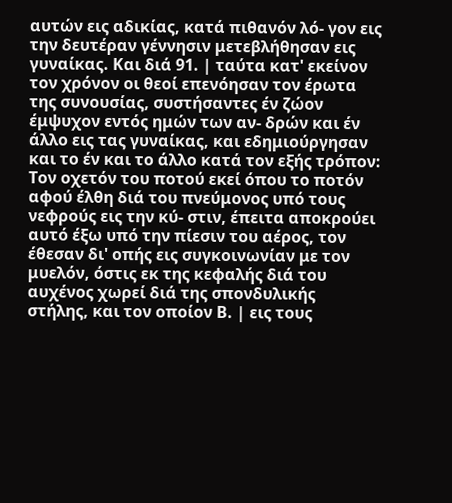αυτών εις αδικίας, κατά πιθανόν λό- γον εις την δευτέραν γέννησιν μετεβλήθησαν εις γυναίκας. Και διά 91. | ταύτα κατ' εκείνον τον χρόνον οι θεοί επενόησαν τον έρωτα της συνουσίας, συστήσαντες έν ζώον έμψυχον εντός ημών των αν- δρών και έν άλλο εις τας γυναίκας, και εδημιούργησαν και το έν και το άλλο κατά τον εξής τρόπον: Τον οχετόν του ποτού εκεί όπου το ποτόν αφού έλθη διά του πνεύμονος υπό τους νεφρούς εις την κύ- στιν, έπειτα αποκρούει αυτό έξω υπό την πίεσιν του αέρος, τον έθεσαν δι' οπής εις συγκοινωνίαν με τον μυελόν, όστις εκ της κεφαλής διά του αυχένος χωρεί διά της σπονδυλικής στήλης, και τον οποίον Β. | εις τους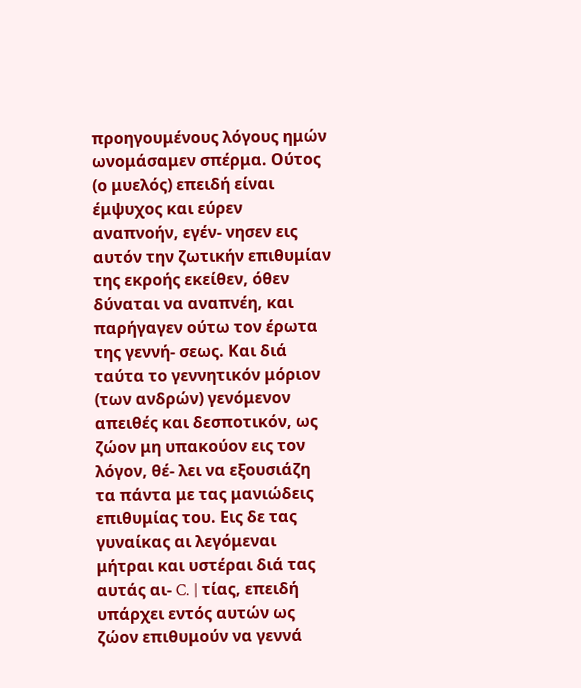προηγουμένους λόγους ημών ωνομάσαμεν σπέρμα. Ούτος (ο μυελός) επειδή είναι έμψυχος και εύρεν αναπνοήν, εγέν- νησεν εις αυτόν την ζωτικήν επιθυμίαν της εκροής εκείθεν, όθεν δύναται να αναπνέη, και παρήγαγεν ούτω τον έρωτα της γεννή- σεως. Και διά ταύτα το γεννητικόν μόριον (των ανδρών) γενόμενον απειθές και δεσποτικόν, ως ζώον μη υπακούον εις τον λόγον, θέ- λει να εξουσιάζη τα πάντα με τας μανιώδεις επιθυμίας του. Εις δε τας γυναίκας αι λεγόμεναι μήτραι και υστέραι διά τας αυτάς αι- C. | τίας, επειδή υπάρχει εντός αυτών ως ζώον επιθυμούν να γεννά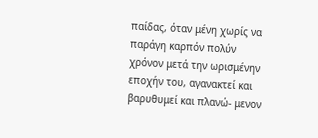παίδας, όταν μένη χωρίς να παράγη καρπόν πολύν χρόνον μετά την ωρισμένην εποχήν του, αγανακτεί και βαρυθυμεί και πλανώ- μενον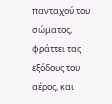πανταχού του σώματος, φράττει τας εξόδους του αέρος, και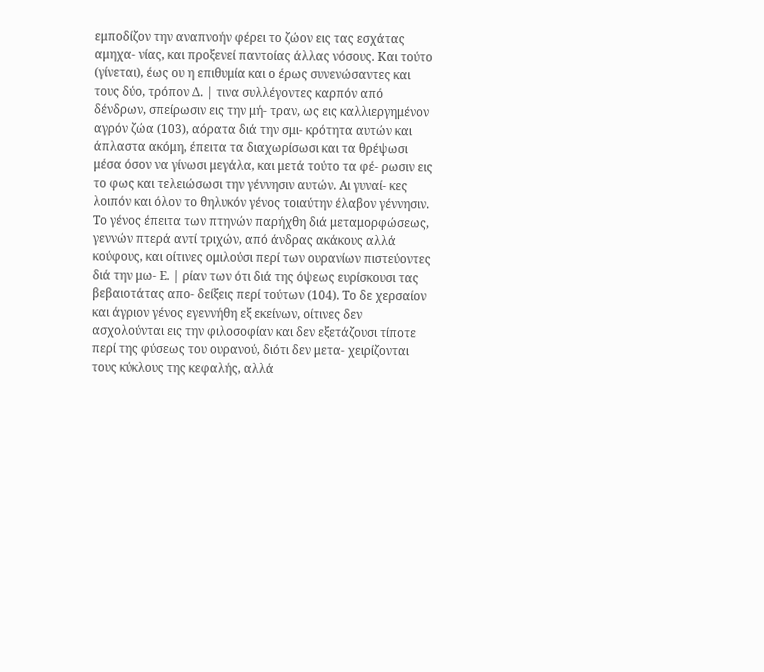εμποδίζον την αναπνοήν φέρει το ζώον εις τας εσχάτας αμηχα- νίας, και προξενεί παντοίας άλλας νόσους. Και τούτο (γίνεται), έως ου η επιθυμία και ο έρως συνενώσαντες και τους δύο, τρόπον Δ. | τινα συλλέγοντες καρπόν από δένδρων, σπείρωσιν εις την μή- τραν, ως εις καλλιεργημένον αγρόν ζώα (103), αόρατα διά την σμι- κρότητα αυτών και άπλαστα ακόμη, έπειτα τα διαχωρίσωσι και τα θρέψωσι μέσα όσον να γίνωσι μεγάλα, και μετά τούτο τα φέ- ρωσιν εις το φως και τελειώσωσι την γέννησιν αυτών. Αι γυναί- κες λοιπόν και όλον το θηλυκόν γένος τοιαύτην έλαβον γέννησιν.
Το γένος έπειτα των πτηνών παρήχθη διά μεταμορφώσεως, γεννών πτερά αντί τριχών, από άνδρας ακάκους αλλά κούφους, και οίτινες ομιλούσι περί των ουρανίων πιστεύοντες διά την μω- Ε. | ρίαν των ότι διά της όψεως ευρίσκουσι τας βεβαιοτάτας απο- δείξεις περί τούτων (104). Το δε χερσαίον και άγριον γένος εγεννήθη εξ εκείνων, οίτινες δεν ασχολούνται εις την φιλοσοφίαν και δεν εξετάζουσι τίποτε περί της φύσεως του ουρανού, διότι δεν μετα- χειρίζονται τους κύκλους της κεφαλής, αλλά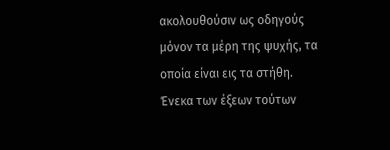ακολουθούσιν ως οδηγούς μόνον τα μέρη της ψυχής, τα οποία είναι εις τα στήθη. Ένεκα των έξεων τούτων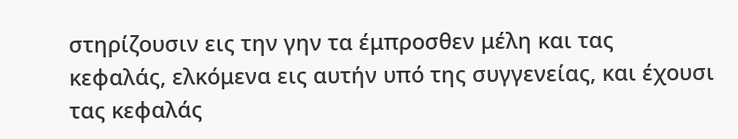στηρίζουσιν εις την γην τα έμπροσθεν μέλη και τας κεφαλάς, ελκόμενα εις αυτήν υπό της συγγενείας, και έχουσι τας κεφαλάς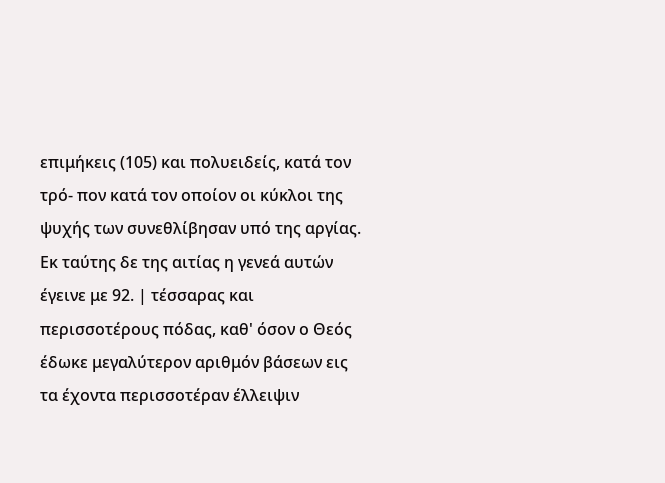επιμήκεις (105) και πολυειδείς, κατά τον τρό- πον κατά τον οποίον οι κύκλοι της ψυχής των συνεθλίβησαν υπό της αργίας. Εκ ταύτης δε της αιτίας η γενεά αυτών έγεινε με 92. | τέσσαρας και περισσοτέρους πόδας, καθ' όσον ο Θεός έδωκε μεγαλύτερον αριθμόν βάσεων εις τα έχοντα περισσοτέραν έλλειψιν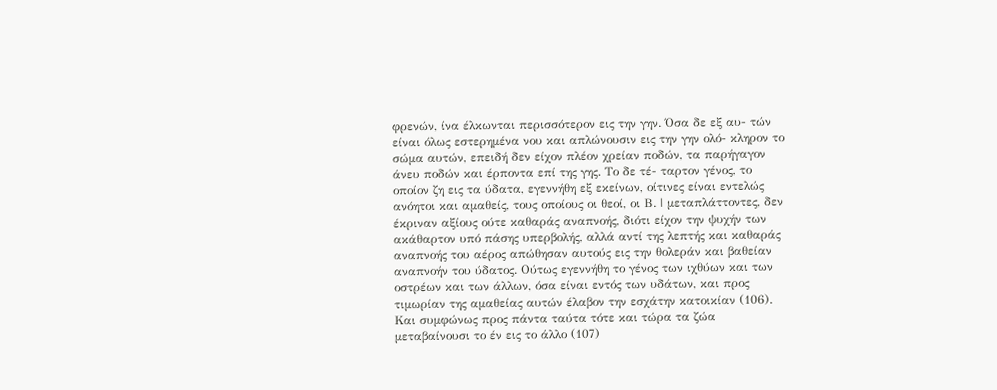φρενών, ίνα έλκωνται περισσότερον εις την γην. Όσα δε εξ αυ- τών είναι όλως εστερημένα νου και απλώνουσιν εις την γην ολό- κληρον το σώμα αυτών, επειδή δεν είχον πλέον χρείαν ποδών, τα παρήγαγον άνευ ποδών και έρποντα επί της γης. Το δε τέ- ταρτον γένος, το οποίον ζη εις τα ύδατα, εγεννήθη εξ εκείνων, οίτινες είναι εντελώς ανόητοι και αμαθείς, τους οποίους οι θεοί, οι Β. | μεταπλάττοντες, δεν έκριναν αξίους ούτε καθαράς αναπνοής, διότι είχον την ψυχήν των ακάθαρτον υπό πάσης υπερβολής, αλλά αντί της λεπτής και καθαράς αναπνοής του αέρος απώθησαν αυτούς εις την θολεράν και βαθείαν αναπνοήν του ύδατος. Ούτως εγεννήθη το γένος των ιχθύων και των οστρέων και των άλλων, όσα είναι εντός των υδάτων, και προς τιμωρίαν της αμαθείας αυτών έλαβον την εσχάτην κατοικίαν (106). Και συμφώνως προς πάντα ταύτα τότε και τώρα τα ζώα μεταβαίνουσι το έν εις το άλλο (107)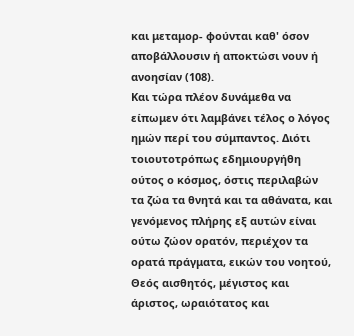και μεταμορ- φούνται καθ' όσον αποβάλλουσιν ή αποκτώσι νουν ή ανοησίαν (108).
Και τώρα πλέον δυνάμεθα να είπωμεν ότι λαμβάνει τέλος ο λόγος ημών περί του σύμπαντος. Διότι τοιουτοτρόπως εδημιουργήθη ούτος ο κόσμος, όστις περιλαβών τα ζώα τα θνητά και τα αθάνατα, και γενόμενος πλήρης εξ αυτών είναι ούτω ζώον ορατόν, περιέχον τα ορατά πράγματα, εικών του νοητού, Θεός αισθητός, μέγιστος και άριστος, ωραιότατος και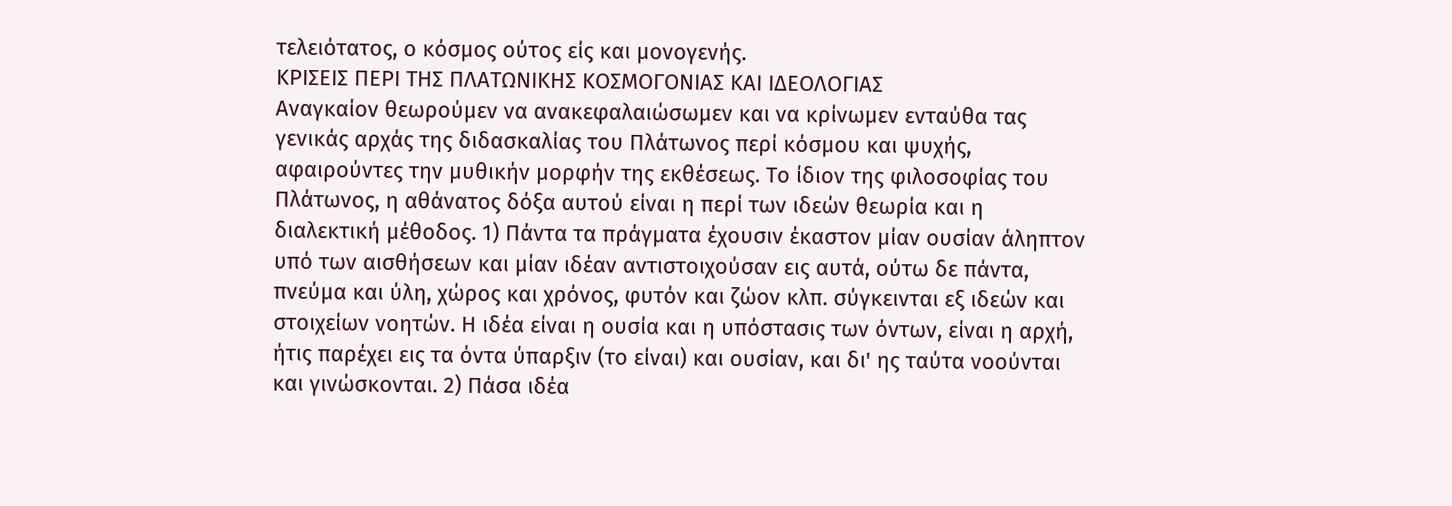τελειότατος, ο κόσμος ούτος είς και μονογενής.
ΚΡΙΣΕΙΣ ΠΕΡΙ ΤΗΣ ΠΛΑΤΩΝΙΚΗΣ ΚΟΣΜΟΓΟΝΙΑΣ ΚΑΙ ΙΔΕΟΛΟΓΙΑΣ
Αναγκαίον θεωρούμεν να ανακεφαλαιώσωμεν και να κρίνωμεν ενταύθα τας γενικάς αρχάς της διδασκαλίας του Πλάτωνος περί κόσμου και ψυχής, αφαιρούντες την μυθικήν μορφήν της εκθέσεως. Το ίδιον της φιλοσοφίας του Πλάτωνος, η αθάνατος δόξα αυτού είναι η περί των ιδεών θεωρία και η διαλεκτική μέθοδος. 1) Πάντα τα πράγματα έχουσιν έκαστον μίαν ουσίαν άληπτον υπό των αισθήσεων και μίαν ιδέαν αντιστοιχούσαν εις αυτά, ούτω δε πάντα, πνεύμα και ύλη, χώρος και χρόνος, φυτόν και ζώον κλπ. σύγκεινται εξ ιδεών και στοιχείων νοητών. Η ιδέα είναι η ουσία και η υπόστασις των όντων, είναι η αρχή, ήτις παρέχει εις τα όντα ύπαρξιν (το είναι) και ουσίαν, και δι' ης ταύτα νοούνται και γινώσκονται. 2) Πάσα ιδέα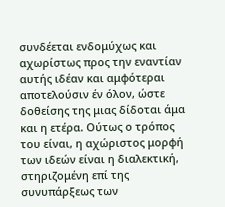συνδέεται ενδομύχως και αχωρίστως προς την εναντίαν αυτής ιδέαν και αμφότεραι αποτελούσιν έν όλον, ώστε δοθείσης της μιας δίδοται άμα και η ετέρα. Ούτως ο τρόπος του είναι, η αχώριστος μορφή των ιδεών είναι η διαλεκτική, στηριζομένη επί της συνυπάρξεως των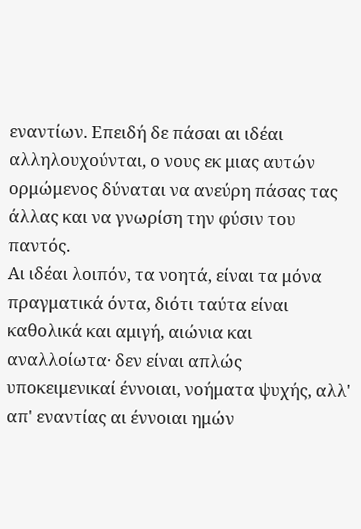εναντίων. Επειδή δε πάσαι αι ιδέαι αλληλουχούνται, ο νους εκ μιας αυτών ορμώμενος δύναται να ανεύρη πάσας τας άλλας και να γνωρίση την φύσιν του παντός.
Αι ιδέαι λοιπόν, τα νοητά, είναι τα μόνα πραγματικά όντα, διότι ταύτα είναι καθολικά και αμιγή, αιώνια και αναλλοίωτα· δεν είναι απλώς υποκειμενικαί έννοιαι, νοήματα ψυχής, αλλ' απ' εναντίας αι έννοιαι ημών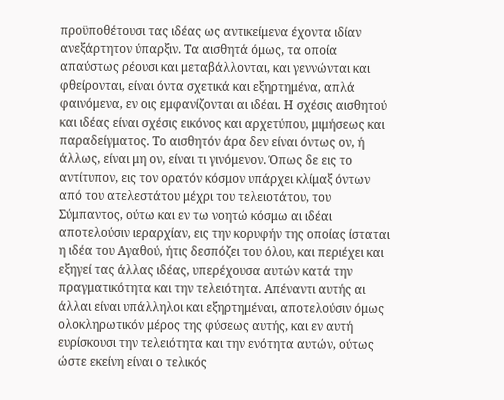προϋποθέτουσι τας ιδέας ως αντικείμενα έχοντα ιδίαν ανεξάρτητον ύπαρξιν. Τα αισθητά όμως, τα οποία απαύστως ρέουσι και μεταβάλλονται, και γεννώνται και φθείρονται, είναι όντα σχετικά και εξηρτημένα, απλά φαινόμενα, εν οις εμφανίζονται αι ιδέαι. Η σχέσις αισθητού και ιδέας είναι σχέσις εικόνος και αρχετύπου, μιμήσεως και παραδείγματος. Το αισθητόν άρα δεν είναι όντως ον, ή άλλως, είναι μη ον, είναι τι γινόμενον. Όπως δε εις το αντίτυπον, εις τον ορατόν κόσμον υπάρχει κλίμαξ όντων από του ατελεστάτου μέχρι του τελειοτάτου, του Σύμπαντος, ούτω και εν τω νοητώ κόσμω αι ιδέαι αποτελούσιν ιεραρχίαν, εις την κορυφήν της οποίας ίσταται η ιδέα του Αγαθού, ήτις δεσπόζει του όλου, και περιέχει και εξηγεί τας άλλας ιδέας, υπερέχουσα αυτών κατά την πραγματικότητα και την τελειότητα. Απέναντι αυτής αι άλλαι είναι υπάλληλοι και εξηρτημέναι, αποτελούσιν όμως ολοκληρωτικόν μέρος της φύσεως αυτής, και εν αυτή ευρίσκουσι την τελειότητα και την ενότητα αυτών, ούτως ώστε εκείνη είναι ο τελικός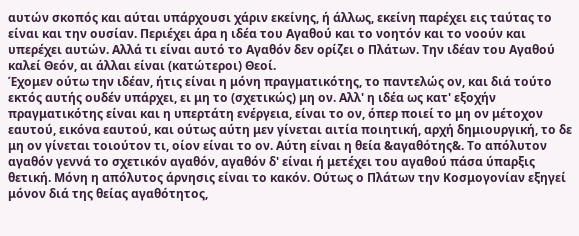αυτών σκοπός και αύται υπάρχουσι χάριν εκείνης, ή άλλως, εκείνη παρέχει εις ταύτας το είναι και την ουσίαν. Περιέχει άρα η ιδέα του Αγαθού και το νοητόν και το νοούν και υπερέχει αυτών. Αλλά τι είναι αυτό το Αγαθόν δεν ορίζει ο Πλάτων. Την ιδέαν του Αγαθού καλεί Θεόν, αι άλλαι είναι (κατώτεροι) Θεοί.
Έχομεν ούτω την ιδέαν, ήτις είναι η μόνη πραγματικότης, το παντελώς ον, και διά τούτο εκτός αυτής ουδέν υπάρχει, ει μη το (σχετικώς) μη ον. Αλλ' η ιδέα ως κατ' εξοχήν πραγματικότης είναι και η υπερτάτη ενέργεια, είναι το ον, όπερ ποιεί το μη ον μέτοχον εαυτού, εικόνα εαυτού, και ούτως αύτη μεν γίνεται αιτία ποιητική, αρχή δημιουργική, το δε μη ον γίνεται τοιούτον τι, οίον είναι το ον. Αύτη είναι η θεία &αγαθότης&. Το απόλυτον αγαθόν γεννά το σχετικόν αγαθόν, αγαθόν δ' είναι ή μετέχει του αγαθού πάσα ύπαρξις θετική. Μόνη η απόλυτος άρνησις είναι το κακόν. Ούτως ο Πλάτων την Κοσμογονίαν εξηγεί μόνον διά της θείας αγαθότητος,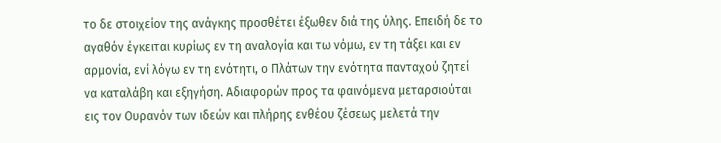το δε στοιχείον της ανάγκης προσθέτει έξωθεν διά της ύλης. Επειδή δε το αγαθόν έγκειται κυρίως εν τη αναλογία και τω νόμω, εν τη τάξει και εν αρμονία, ενί λόγω εν τη ενότητι, ο Πλάτων την ενότητα πανταχού ζητεί να καταλάβη και εξηγήση. Αδιαφορών προς τα φαινόμενα μεταρσιούται εις τον Ουρανόν των ιδεών και πλήρης ενθέου ζέσεως μελετά την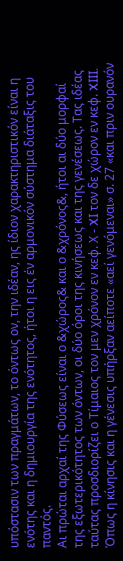υπόστασιν των πραγμάτων, το όντως ον, την ιδέαν, ης ίδιον χαρακτηριστικόν είναι η ενότης και η δημιουργία της ενότητος, ήτοι η εις έν αρμονικόν σύστημα διάταξις του παντός.
Αι πρώται αρχαί της Φύσεως είναι ο &χώρος& και ο &χρόνος&, ήτοι αι δύο μορφαί της εξωτερικότητος των όντων, οι δύο όροι της κινήσεως και της γενέσεως. Τας ιδέας ταύτας προσδιορίζει ο Τίμαιος τον μεν χρόνον εν κεφ. Χ - XI τον δε χώρον εν κεφ. XIII. Όπως η κίνησις και η γένεσις υπήρξαν αείποτε «αεί γενόμεναι» σ. 27 «και πριν ουρανόν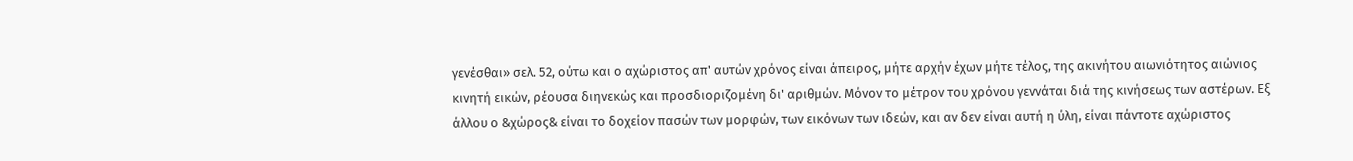γενέσθαι» σελ. 52, ούτω και ο αχώριστος απ' αυτών χρόνος είναι άπειρος, μήτε αρχήν έχων μήτε τέλος, της ακινήτου αιωνιότητος αιώνιος κινητή εικών, ρέουσα διηνεκώς και προσδιοριζομένη δι' αριθμών. Μόνον το μέτρον του χρόνου γεννάται διά της κινήσεως των αστέρων. Εξ άλλου ο &χώρος& είναι το δοχείον πασών των μορφών, των εικόνων των ιδεών, και αν δεν είναι αυτή η ύλη, είναι πάντοτε αχώριστος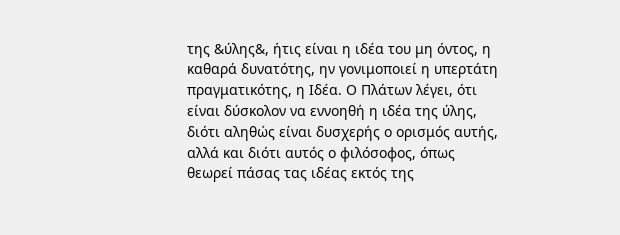της &ύλης&, ήτις είναι η ιδέα του μη όντος, η καθαρά δυνατότης, ην γονιμοποιεί η υπερτάτη πραγματικότης, η Ιδέα. Ο Πλάτων λέγει, ότι είναι δύσκολον να εννοηθή η ιδέα της ύλης, διότι αληθώς είναι δυσχερής ο ορισμός αυτής, αλλά και διότι αυτός ο φιλόσοφος, όπως θεωρεί πάσας τας ιδέας εκτός της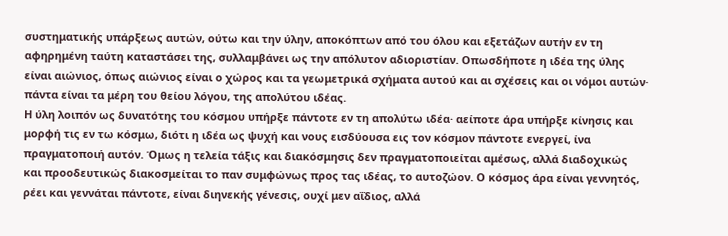συστηματικής υπάρξεως αυτών, ούτω και την ύλην, αποκόπτων από του όλου και εξετάζων αυτήν εν τη αφηρημένη ταύτη καταστάσει της, συλλαμβάνει ως την απόλυτον αδιοριστίαν. Οπωσδήποτε η ιδέα της ύλης είναι αιώνιος, όπως αιώνιος είναι ο χώρος και τα γεωμετρικά σχήματα αυτού και αι σχέσεις και οι νόμοι αυτών· πάντα είναι τα μέρη του θείου λόγου, της απολύτου ιδέας.
Η ύλη λοιπόν ως δυνατότης του κόσμου υπήρξε πάντοτε εν τη απολύτω ιδέα· αείποτε άρα υπήρξε κίνησις και μορφή τις εν τω κόσμω, διότι η ιδέα ως ψυχή και νους εισδύουσα εις τον κόσμον πάντοτε ενεργεί, ίνα πραγματοποιή αυτόν. Όμως η τελεία τάξις και διακόσμησις δεν πραγματοποιείται αμέσως, αλλά διαδοχικώς και προοδευτικώς διακοσμείται το παν συμφώνως προς τας ιδέας, το αυτοζώον. Ο κόσμος άρα είναι γεννητός, ρέει και γεννάται πάντοτε, είναι διηνεκής γένεσις, ουχί μεν αΐδιος, αλλά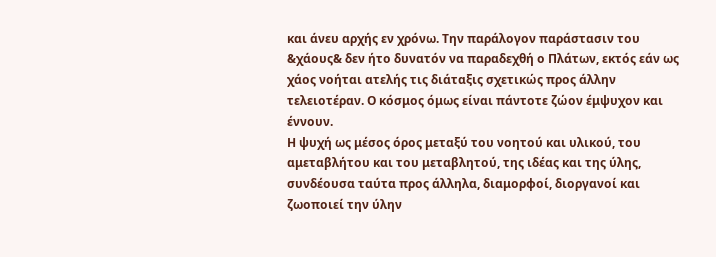και άνευ αρχής εν χρόνω. Την παράλογον παράστασιν του &χάους& δεν ήτο δυνατόν να παραδεχθή ο Πλάτων, εκτός εάν ως χάος νοήται ατελής τις διάταξις σχετικώς προς άλλην τελειοτέραν. Ο κόσμος όμως είναι πάντοτε ζώον έμψυχον και έννουν.
Η ψυχή ως μέσος όρος μεταξύ του νοητού και υλικού, του αμεταβλήτου και του μεταβλητού, της ιδέας και της ύλης, συνδέουσα ταύτα προς άλληλα, διαμορφοί, διοργανοί και ζωοποιεί την ύλην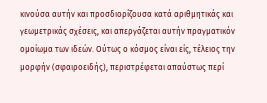κινούσα αυτήν και προσδιορίζουσα κατά αριθμητικάς και γεωμετρικάς σχέσεις, και απεργάζεται αυτήν πραγματικόν ομοίωμα των ιδεών. Ούτως ο κόσμος είναι είς, τέλειος την μορφήν (σφαιροειδής), περιστρέφεται απαύστως περί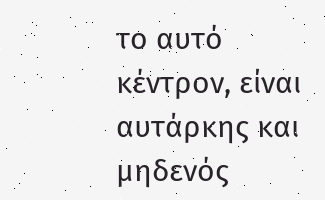το αυτό κέντρον, είναι αυτάρκης και μηδενός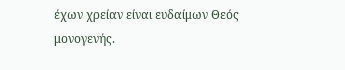έχων χρείαν είναι ευδαίμων Θεός μονογενής.